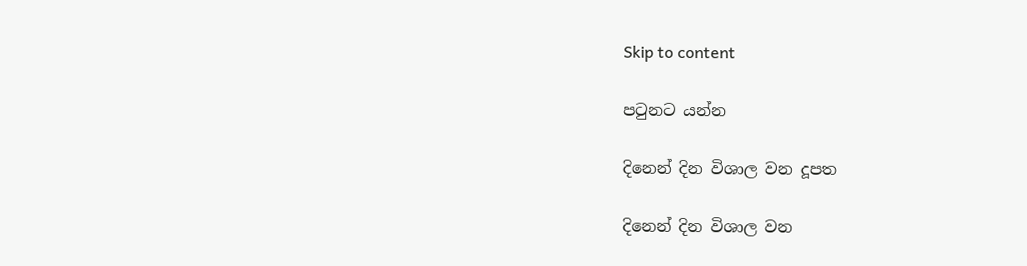Skip to content

පටුනට යන්න

දිනෙන් දින විශාල වන දූපත

දිනෙන් දින විශාල වන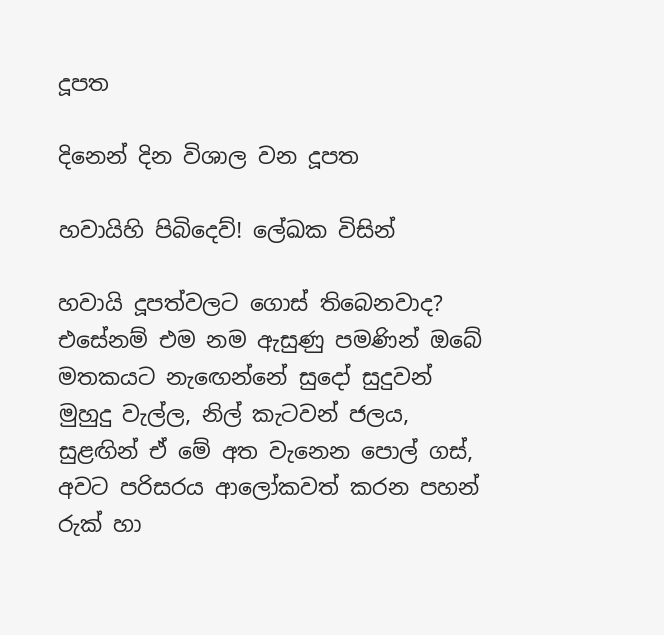දූපත

දිනෙන් දින විශාල වන දූපත

හවායිහි පිබිදෙව්! ලේඛක විසින්

හවායි දූපත්වලට ගොස් තිබෙනවාද? එසේනම් එම නම ඇසුණු පමණින් ඔබේ මතකයට නැඟෙන්නේ සුදෝ සුදුවන් මුහුදු වැල්ල, නිල් කැටවන් ජලය, සුළඟින් ඒ මේ අත වැනෙන පොල් ගස්, අවට පරිසරය ආලෝකවත් කරන පහන් රුක් හා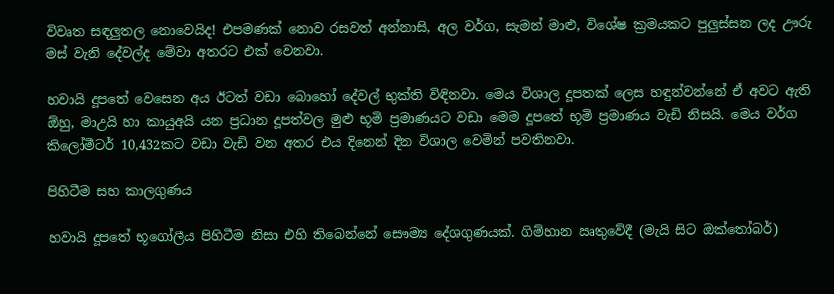විවෘත සඳලුතල නොවෙයිද! එපමණක් නොව රසවත් අන්නාසි, අල වර්ග, සැමන් මාළු, විශේෂ ක්‍රමයකට පුලුස්සන ලද ඌරු මස් වැනි දේවල්ද මේවා අතරට එක් වෙනවා.

හවායි දූපතේ වෙසෙන අය ඊටත් වඩා බොහෝ දේවල් භුක්ති විඳිනවා. මෙය විශාල දූපතක් ලෙස හඳුන්වන්නේ ඒ අවට ඇති ඕහු, මාඋයි හා කායුඅයි යන ප්‍රධාන දූපත්වල මුළු භූමි ප්‍රමාණයට වඩා මෙම දූපතේ භූමි ප්‍රමාණය වැඩි නිසයි. මෙය වර්ග කිලෝමීටර් 10,432කට වඩා වැඩි වන අතර එය දිනෙන් දින විශාල වෙමින් පවතිනවා.

පිහිටීම සහ කාලගුණය

හවායි දූපතේ භූගෝලීය පිහිටීම නිසා එහි තිබෙන්නේ සෞම්‍ය දේශගුණයක්. ගිම්හාන ඍතුවේදී (මැයි සිට ඔක්තෝබර්)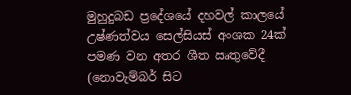මුහුදුබඩ ප්‍රදේශයේ දහවල් කාලයේ උෂ්ණත්වය සෙල්සියස් අංශක 24ක් පමණ වන අතර ශීත ඍතුවේදී (නොවැම්බර් සිට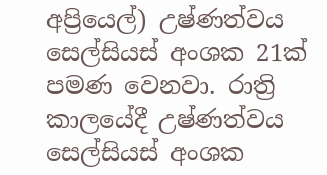අප්‍රියෙල්) උෂ්ණත්වය සෙල්සියස් අංශක 21ක් පමණ වෙනවා. රාත්‍රි කාලයේදී උෂ්ණත්වය සෙල්සියස් අංශක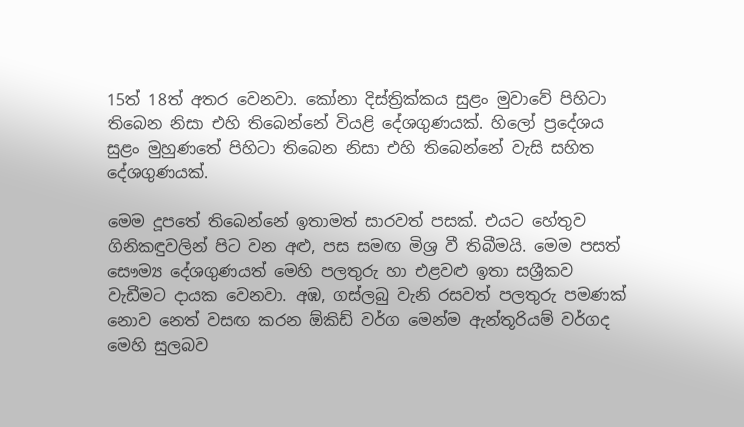15ත් 18ත් අතර වෙනවා. කෝනා දිස්ත්‍රික්කය සුළං මුවාවේ පිහිටා තිබෙන නිසා එහි තිබෙන්නේ වියළි දේශගුණයක්. හිලෝ ප්‍රදේශය සුළං මුහුණතේ පිහිටා තිබෙන නිසා එහි තිබෙන්නේ වැසි සහිත දේශගුණයක්.

මෙම දූපතේ තිබෙන්නේ ඉතාමත් සාරවත් පසක්. එයට හේතුව ගිනිකඳුවලින් පිට වන අළු, පස සමඟ මිශ්‍ර වී තිබීමයි. මෙම පසත් සෞම්‍ය දේශගුණයත් මෙහි පලතුරු හා එළවළු ඉතා සශ්‍රීකව වැඩීමට දායක වෙනවා. අඹ, ගස්ලබු වැනි රසවත් පලතුරු පමණක් නොව නෙත් වසඟ කරන ඕකිඩ් වර්ග මෙන්ම ඇන්තූරියම් වර්ගද මෙහි සුලබව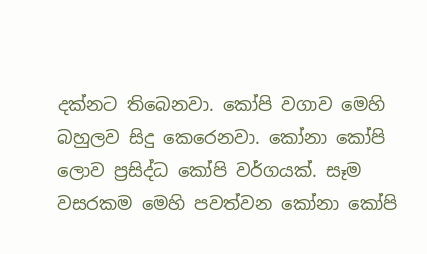දක්නට තිබෙනවා. කෝපි වගාව මෙහි බහුලව සිදු කෙරෙනවා. කෝනා කෝපි ලොව ප්‍රසිද්ධ කෝපි වර්ගයක්. සෑම වසරකම මෙහි පවත්වන කෝනා කෝපි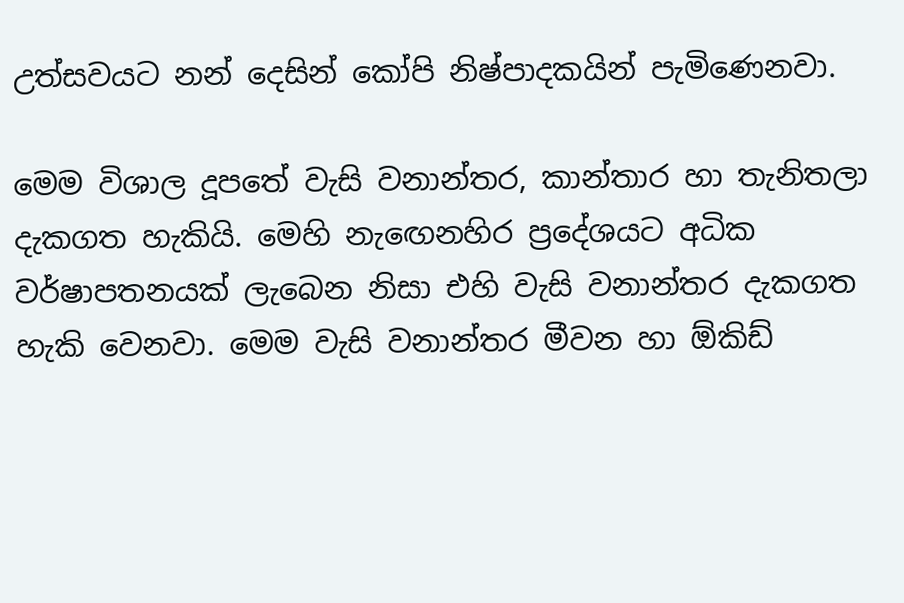උත්සවයට නන් දෙසින් කෝපි නිෂ්පාදකයින් පැමිණෙනවා.

මෙම විශාල දූපතේ වැසි වනාන්තර, කාන්තාර හා තැනිතලා දැකගත හැකියි. මෙහි නැඟෙනහිර ප්‍රදේශයට අධික වර්ෂාපතනයක් ලැබෙන නිසා එහි වැසි වනාන්තර දැකගත හැකි වෙනවා. මෙම වැසි වනාන්තර මීවන හා ඕකිඩ්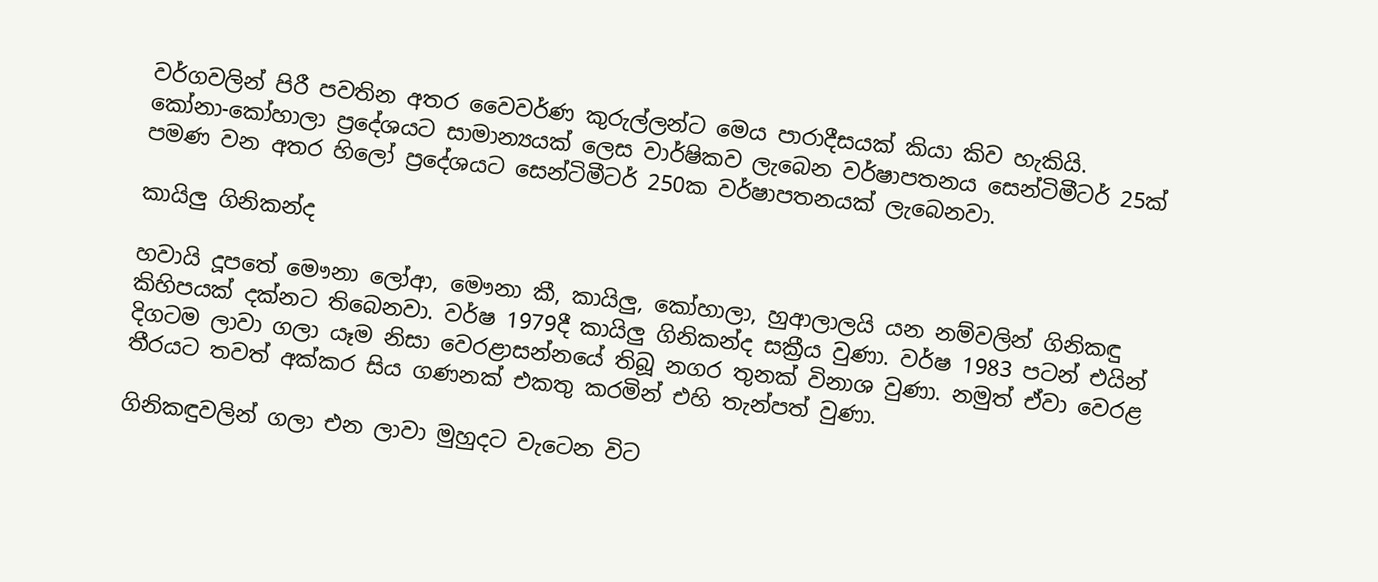වර්ගවලින් පිරී පවතින අතර වෛවර්ණ කුරුල්ලන්ට මෙය පාරාදීසයක් කියා කිව හැකියි. කෝනා-කෝහාලා ප්‍රදේශයට සාමාන්‍යයක් ලෙස වාර්ෂිකව ලැබෙන වර්ෂාපතනය සෙන්ටිමීටර් 25ක් පමණ වන අතර හිලෝ ප්‍රදේශයට සෙන්ටිමීටර් 250ක වර්ෂාපතනයක් ලැබෙනවා.

කායිලු ගිනිකන්ද

හවායි දූපතේ මෞනා ලෝආ, මෞනා කී, කායිලු, කෝහාලා, හුආලාලයි යන නම්වලින් ගිනිකඳු කිහිපයක් දක්නට තිබෙනවා. වර්ෂ 1979දී කායිලු ගිනිකන්ද සක්‍රීය වුණා. වර්ෂ 1983 පටන් එයින් දිගටම ලාවා ගලා යෑම නිසා වෙරළාසන්නයේ තිබූ නගර තුනක් විනාශ වුණා. නමුත් ඒවා වෙරළ තීරයට තවත් අක්කර සිය ගණනක් එකතු කරමින් එහි තැන්පත් වුණා.

ගිනිකඳුවලින් ගලා එන ලාවා මුහුදට වැටෙන විට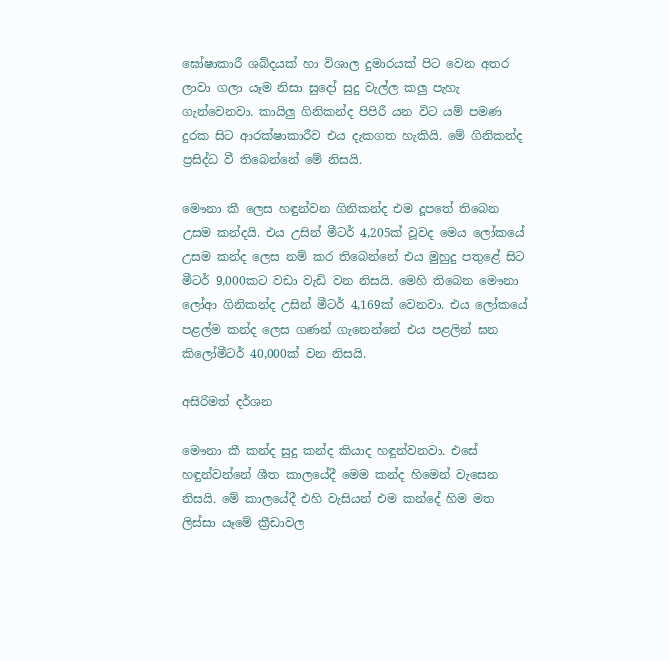ඝෝෂාකාරී ශබ්දයක් හා විශාල දුමාරයක් පිට වෙන අතර ලාවා ගලා යෑම නිසා සුදෝ සුදු වැල්ල කලු පැහැ ගැන්වෙනවා. කායිලු ගිනිකන්ද පිපිරී යන විට යම් පමණ දුරක සිට ආරක්ෂාකාරීව එය දැකගත හැකියි. මේ ගිනිකන්ද ප්‍රසිද්ධ වී තිබෙන්නේ මේ නිසයි.

මෞනා කී ලෙස හඳුන්වන ගිනිකන්ද එම දූපතේ තිබෙන උසම කන්දයි. එය උසින් මීටර් 4,205ක් වූවද මෙය ලෝකයේ උසම කන්ද ලෙස නම් කර තිබෙන්නේ එය මුහුදු පතුළේ සිට මීටර් 9,000කට වඩා වැඩි වන නිසයි. මෙහි තිබෙන මෞනා ලෝආ ගිනිකන්ද උසින් මීටර් 4,169ක් වෙනවා. එය ලෝකයේ පළල්ම කන්ද ලෙස ගණන් ගැනෙන්නේ එය පළලින් ඝන කිලෝමීටර් 40,000ක් වන නිසයි.

අසිරිමත් දර්ශන

මෞනා කී කන්ද සුදු කන්ද කියාද හඳුන්වනවා. එසේ හඳුන්වන්නේ ශීත කාලයේදී මෙම කන්ද හිමෙන් වැසෙන නිසයි. මේ කාලයේදී එහි වැසියන් එම කන්දේ හිම මත ලිස්සා යෑමේ ක්‍රීඩාවල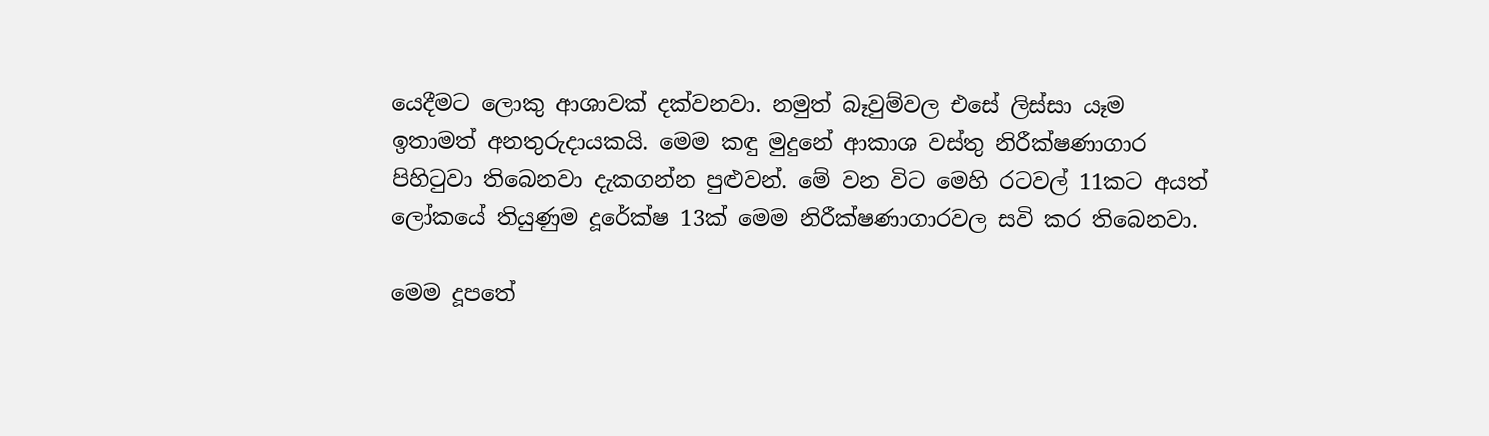යෙදීමට ලොකු ආශාවක් දක්වනවා. නමුත් බෑවුම්වල එසේ ලිස්සා යෑම ඉතාමත් අනතුරුදායකයි. මෙම කඳු මුදුනේ ආකාශ වස්තු නිරීක්ෂණාගාර පිහිටුවා තිබෙනවා දැකගන්න පුළුවන්. මේ වන විට මෙහි රටවල් 11කට අයත් ලෝකයේ තියුණුම දූරේක්ෂ 13ක් මෙම නිරීක්ෂණාගාරවල සවි කර තිබෙනවා.

මෙම දූපතේ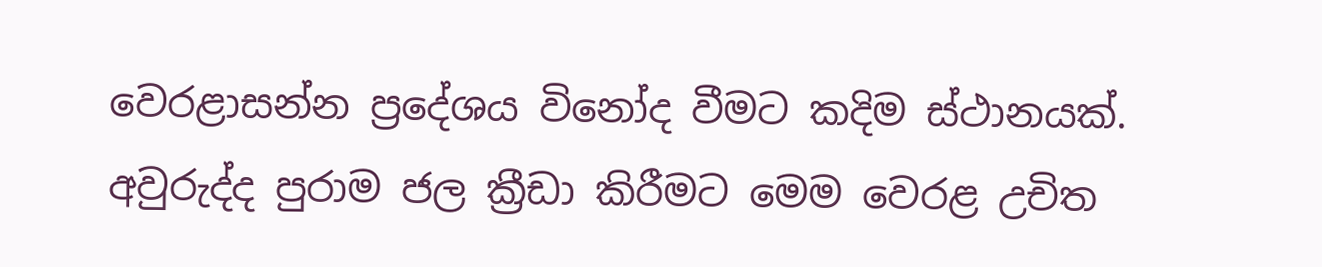වෙරළාසන්න ප්‍රදේශය විනෝද වීමට කදිම ස්ථානයක්. අවුරුද්ද පුරාම ජල ක්‍රීඩා කිරීමට මෙම වෙරළ උචිත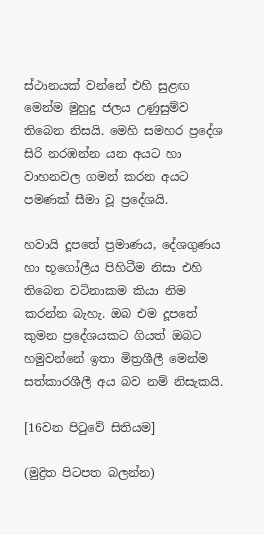ස්ථානයක් වන්නේ එහි සුළඟ මෙන්ම මුහුදු ජලය උණුසුම්ව තිබෙන නිසයි. මෙහි සමහර ප්‍රදේශ සිරි නරඹන්න යන අයට හා වාහනවල ගමන් කරන අයට පමණක් සීමා වූ ප්‍රදේශයි.

හවායි දූපතේ ප්‍රමාණය, දේශගුණය හා භූගෝලීය පිහිටීම නිසා එහි තිබෙන වටිනාකම කියා නිම කරන්න බැහැ. ඔබ එම දූපතේ කුමන ප්‍රදේශයකට ගියත් ඔබට හමුවන්නේ ඉතා මිත්‍රශීලී මෙන්ම සත්කාරශීලී අය බව නම් නිසැකයි.

[16වන පිටුවේ සිතියම]

(මුද්‍රිත පිටපත බලන්න)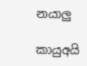නයාලු

කායුඅයි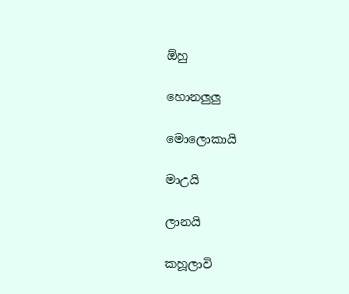ඕහු

හොනලුලු

මොලොකායි

මාඋයි

ලානයි

කහූලාවි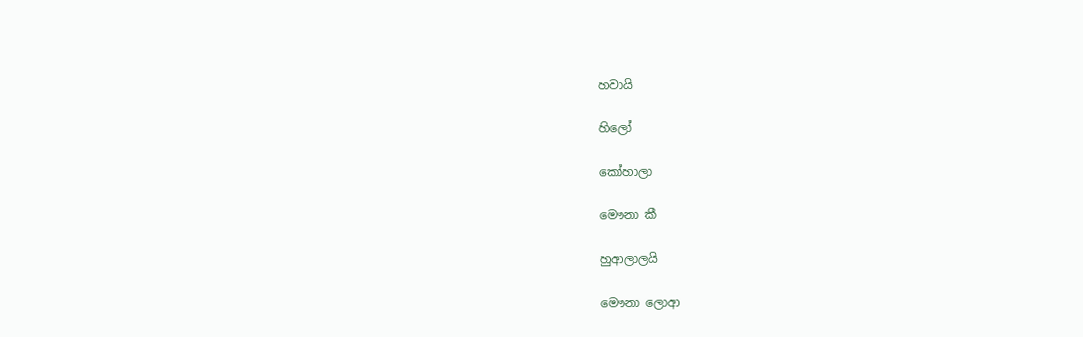හවායි

හිලෝ

කෝහාලා

මෞනා කී

හුආලාලයි

මෞනා ලොආ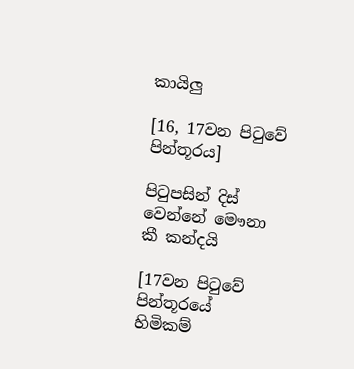කායිලු

[16, 17වන පිටුවේ පින්තූරය]

පිටුපසින් දිස් වෙන්නේ මෞනා කී කන්දයි

[17වන පිටුවේ පින්තූරයේ හිමිකම්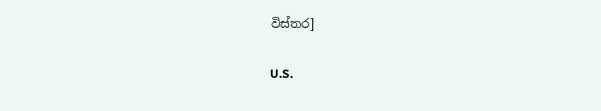විස්තර]

U.S.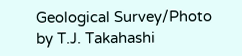Geological Survey/Photo by T.J. Takahashi